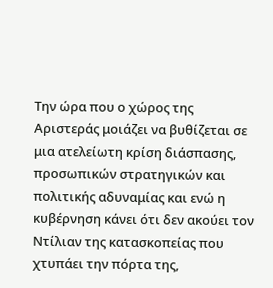Την ώρα που ο χώρος της Αριστεράς μοιάζει να βυθίζεται σε μια ατελείωτη κρίση διάσπασης, προσωπικών στρατηγικών και πολιτικής αδυναμίας και ενώ η κυβέρνηση κάνει ότι δεν ακούει τον Ντίλιαν της κατασκοπείας που χτυπάει την πόρτα της,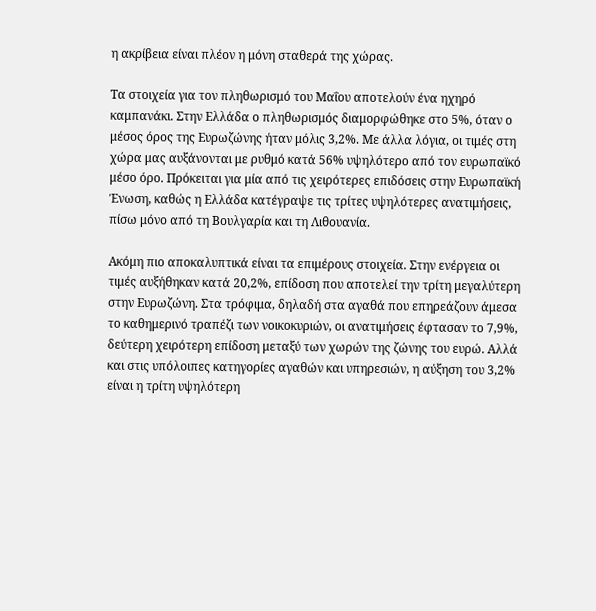η ακρίβεια είναι πλέον η μόνη σταθερά της χώρας.

Τα στοιχεία για τον πληθωρισμό του Μαΐου αποτελούν ένα ηχηρό καμπανάκι. Στην Ελλάδα ο πληθωρισμός διαμορφώθηκε στο 5%, όταν ο μέσος όρος της Ευρωζώνης ήταν μόλις 3,2%. Με άλλα λόγια, οι τιμές στη χώρα μας αυξάνονται με ρυθμό κατά 56% υψηλότερο από τον ευρωπαϊκό μέσο όρο. Πρόκειται για μία από τις χειρότερες επιδόσεις στην Ευρωπαϊκή Ένωση, καθώς η Ελλάδα κατέγραψε τις τρίτες υψηλότερες ανατιμήσεις, πίσω μόνο από τη Βουλγαρία και τη Λιθουανία.

Ακόμη πιο αποκαλυπτικά είναι τα επιμέρους στοιχεία. Στην ενέργεια οι τιμές αυξήθηκαν κατά 20,2%, επίδοση που αποτελεί την τρίτη μεγαλύτερη στην Ευρωζώνη. Στα τρόφιμα, δηλαδή στα αγαθά που επηρεάζουν άμεσα το καθημερινό τραπέζι των νοικοκυριών, οι ανατιμήσεις έφτασαν το 7,9%, δεύτερη χειρότερη επίδοση μεταξύ των χωρών της ζώνης του ευρώ. Αλλά και στις υπόλοιπες κατηγορίες αγαθών και υπηρεσιών, η αύξηση του 3,2% είναι η τρίτη υψηλότερη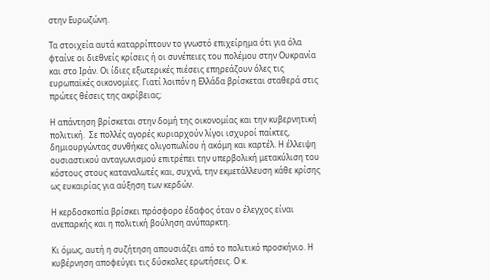στην Ευρωζώνη.

Τα στοιχεία αυτά καταρρίπτουν το γνωστό επιχείρημα ότι για όλα φταίνε οι διεθνείς κρίσεις ή οι συνέπειες του πολέμου στην Ουκρανία και στο Ιράν. Οι ίδιες εξωτερικές πιέσεις επηρεάζουν όλες τις ευρωπαϊκές οικονομίες. Γιατί λοιπόν η Ελλάδα βρίσκεται σταθερά στις πρώτες θέσεις της ακρίβειας;

Η απάντηση βρίσκεται στην δομή της οικονομίας και την κυβερνητική πολιτική.  Σε πολλές αγορές κυριαρχούν λίγοι ισχυροί παίκτες, δημιουργώντας συνθήκες ολιγοπωλίου ή ακόμη και καρτέλ. Η έλλειψη ουσιαστικού ανταγωνισμού επιτρέπει την υπερβολική μετακύλιση του κόστους στους καταναλωτές και, συχνά, την εκμετάλλευση κάθε κρίσης ως ευκαιρίας για αύξηση των κερδών.

Η κερδοσκοπία βρίσκει πρόσφορο έδαφος όταν ο έλεγχος είναι ανεπαρκής και η πολιτική βούληση ανύπαρκτη.

Κι όμως, αυτή η συζήτηση απουσιάζει από το πολιτικό προσκήνιο. Η κυβέρνηση αποφεύγει τις δύσκολες ερωτήσεις. Ο κ.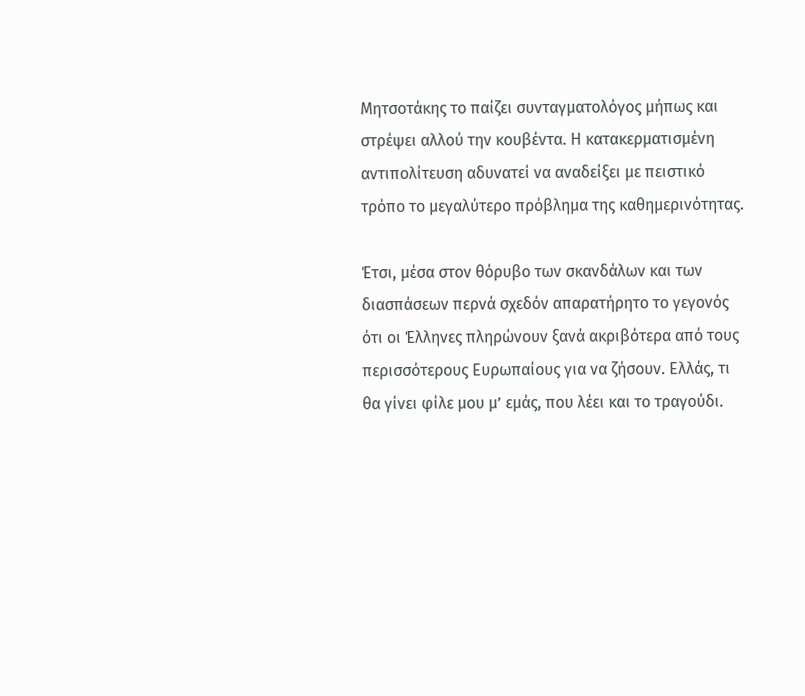Μητσοτάκης το παίζει συνταγματολόγος μήπως και στρέψει αλλού την κουβέντα. Η κατακερματισμένη αντιπολίτευση αδυνατεί να αναδείξει με πειστικό τρόπο το μεγαλύτερο πρόβλημα της καθημερινότητας.

Έτσι, μέσα στον θόρυβο των σκανδάλων και των διασπάσεων περνά σχεδόν απαρατήρητο το γεγονός ότι οι Έλληνες πληρώνουν ξανά ακριβότερα από τους περισσότερους Ευρωπαίους για να ζήσουν. Ελλάς, τι θα γίνει φίλε μου μ’ εμάς, που λέει και το τραγούδι.